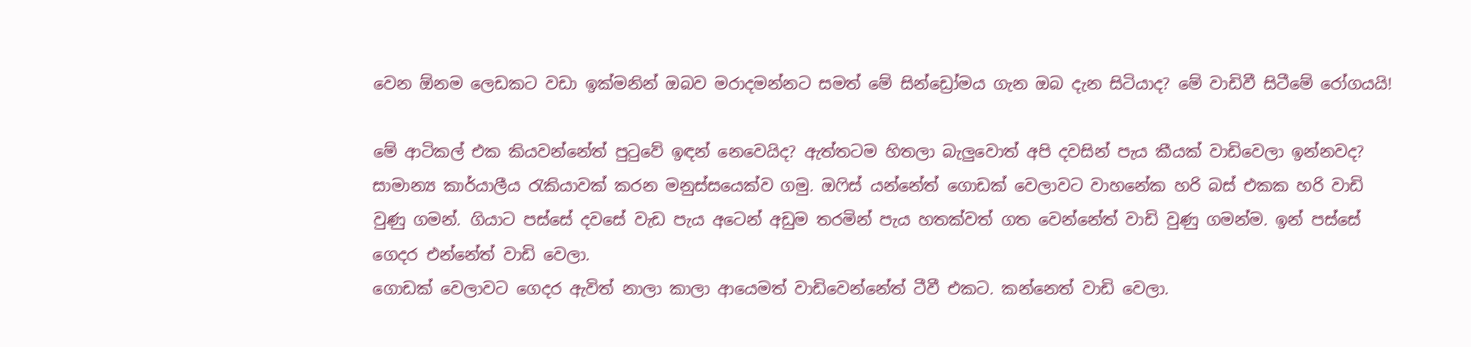වෙන ඕනම ලෙඩකට වඩා ඉක්මනින් ඔබව මරාදමන්නට සමත් මේ සින්ඩ්‍රෝමය ගැන ඔබ දැන සිටියාද? මේ වාඩිවී සිටීමේ රෝගයයි!

මේ ආටිකල් එක කියවන්නේත් පු‍ටුවේ ඉඳන් නෙවෙයිද? ඇත්තටම හිතලා බැලුවොත් අපි දවසින් පැය කීයක් වාඩිවෙලා ඉන්නවද? සාමාන්‍ය කාර්යාලීය ‍රැකියාවක් කරන මනුස්සයෙක්ව ගමු. ඔ‍ෆිස් යන්නේත් ගොඩක් වෙලාවට වාහනේක හරි බස් එකක හරි වාඩි වුණු ගමන්. ගියාට පස්සේ දවසේ වැඩ පැය අටෙන් අඩුම තරමින් පැය හතක්වත් ගත වෙන්නේත් වාඩි වුණු ගමන්ම. ඉන් පස්සේ ගෙදර එන්නේත් වාඩි වෙලා.
ගොඩක් වෙලාවට ගෙදර ඇවිත් නාලා කාලා ආයෙමත් වාඩිවෙන්නේත් ටීවී එකට. කන්නෙත් වාඩි වෙලා.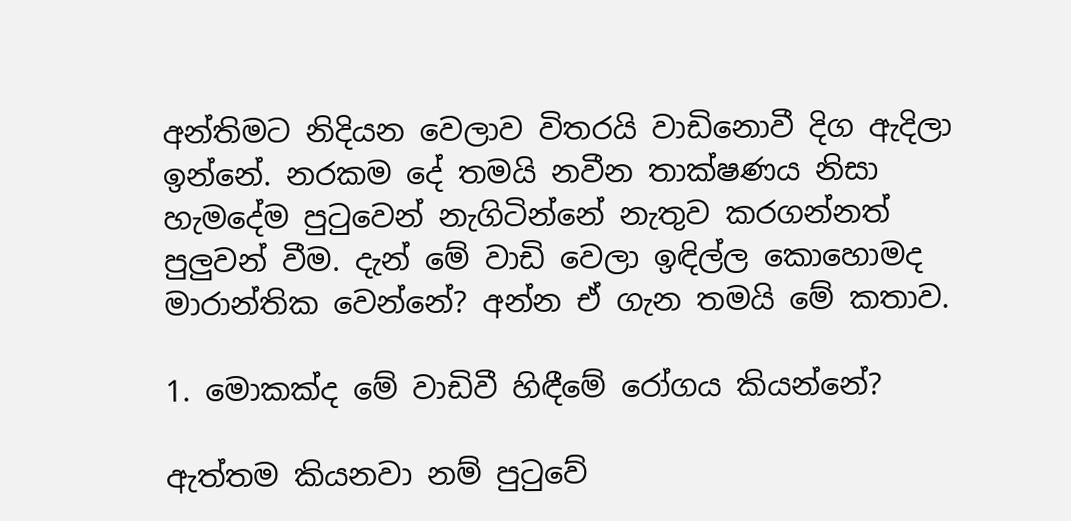අන්තිමට නිදියන වෙලාව විතරයි වාඩිනොවී දිග ඇදිලා ඉන්නේ. නරකම දේ තමයි නවීන තාක්ෂණය නිසා හැමදේම පු‍ටුවෙන් නැගිටින්නේ නැතුව කරගන්නත් පුලුවන් වීම. දැන් මේ වාඩි වෙලා ඉඳිල්ල කොහොමද මාරාන්තික වෙන්නේ? අන්න ඒ ගැන තමයි මේ කතාව.

1. මොකක්ද මේ වාඩිවී හිඳීමේ රෝගය කියන්නේ?

ඇත්තම කියනවා නම් පු‍ටුවේ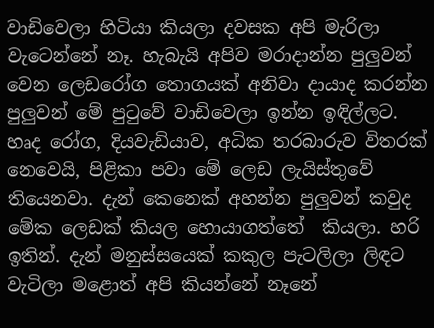වාඩිවෙලා හිටියා කියලා දවසක අපි මැරිලා වැටෙන්නේ නෑ. හැබැයි අපිව මරාදාන්න පුලුවන් වෙන ලෙඩරෝග තොගයක් අනිවා දායාද කරන්න පුලුවන් මේ පු‍ටුවේ වාඩිවෙලා ඉන්න ඉඳිල්ලට. හෘද රෝග, දියවැඩියාව, අධික තරබාරුව විතරක් නෙවෙයි, පිළිකා පවා මේ ලෙඩ ලැයිස්තුවේ තියෙනවා. දැන් කෙනෙක් අහන්න පුලුවන් කවුද මේක ලෙඩක් කියල හොයාගත්තේ  කියලා. හරි ඉතින්. දැන් මනුස්සයෙක් කකුල පැටලිලා ලිඳට වැටිලා මළොත් අපි කියන්නේ නෑනේ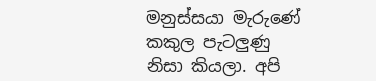මනුස්සයා මැරුණේ කකුල පැටලුණු නිසා කියලා. අපි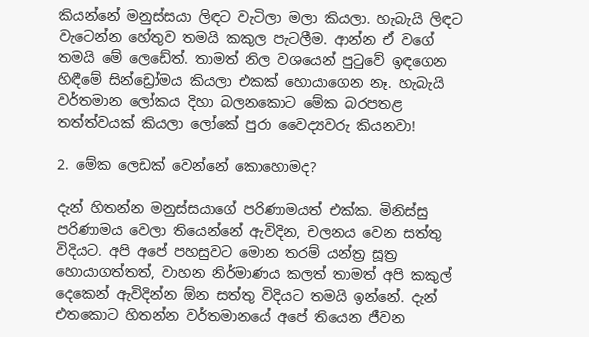කියන්නේ මනුස්සයා ලිඳට වැටිලා මලා කියලා. හැබැයි ලිඳට වැටෙන්න හේතුව තමයි කකුල පැටලීම. ආන්න ඒ වගේ තමයි මේ ලෙඩේත්. තාමත් නිල වශයෙන් පු‍ටුවේ ඉඳගෙන හිඳීමේ සින්ඩ්‍රෝමය කියලා එකක් හොයාගෙන නෑ. හැබැයි වර්තමාන ලෝකය දිහා බලනකොට මේක බරපතළ තත්ත්වයක් කියලා ලෝකේ පුරා වෛද්‍යවරු කියනවා!

2. මේක ලෙඩක් වෙන්නේ කොහොමද?

දැන් හිතන්න මනුස්සයාගේ පරිණාමයත් එක්ක. මිනිස්සු පරිණාමය වෙලා තියෙන්නේ ඇවිදින, චලනය වෙන සත්තු විදියට. අපි අපේ පහසුවට මොන තරම් යන්ත්‍ර සූත්‍ර හොයාගත්තත්, වාහන නිර්මාණය කලත් තාමත් අපි කකුල් දෙකෙන් ඇවිදින්න ඕන සත්තු විදියට තමයි ඉන්නේ. දැන් එතකොට හිතන්න වර්තමානයේ අපේ තියෙන ජීවන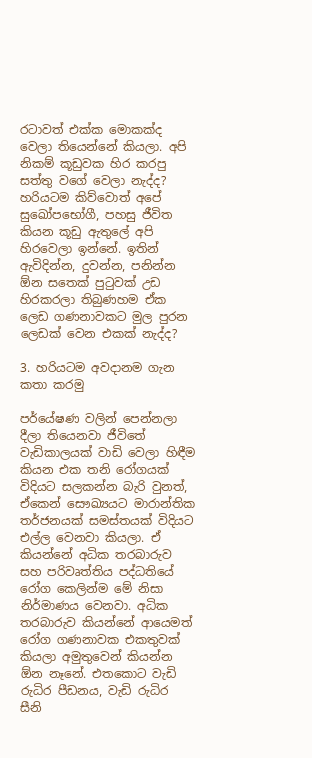රටාවත් එක්ක මොකක්ද වෙලා තියෙන්නේ කියලා. අපි නිකම් කූඩුවක හිර කරපු සත්තු වගේ වෙලා නැද්ද? හරියටම කිව්වොත් අපේ සුඛෝපභෝගී, පහසු ජීවිත කියන කූඩු ඇතුලේ අපි හිරවෙලා ඉන්නේ. ඉතින් ඇවිදින්න, දුවන්න, පනින්න ඕන සතෙක් පු‍ටුවක් උඩ හිරකරලා තිබුණහම ඒක ලෙඩ ගණනාවකට මුල පුරන ලෙඩක් වෙන එකක් නැද්ද?

3. හරියටම අවදානම ගැන කතා කරමු

පර්යේෂණ වලින් පෙන්නලා දීලා තියෙනවා ජීවිතේ වැඩිකාලයක් වාඩි වෙලා හිඳීම කියන එක තනි රෝගයක් විදියට සලකන්න බැරි වුනත්, ඒකෙන් සෞඛ්‍යයට මාරාන්තික තර්ජනයක් සමස්තයක් විදියට එල්ල වෙනවා කියලා. ඒ කියන්නේ අධික තරබාරුව සහ පරිවෘත්තිය පද්ධතියේ රෝග කෙලින්ම මේ නිසා නිර්මාණය වෙනවා. අධික තරබාරුව කියන්නේ ආයෙමත් රෝග ගණනාවක එකතුවක් කියලා අමුතුවෙන් කියන්න ඕන නෑනේ. එතකොට වැඩි රුධිර පීඩනය, වැඩි රුධිර සීනි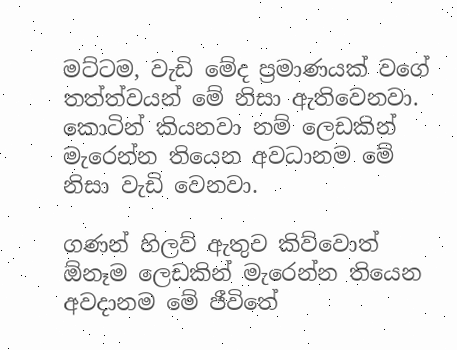මට්ටම, වැඩි මේද ප්‍රමාණයක් වගේ තත්ත්වයන් මේ නිසා ඇතිවෙනවා. කොටින් කියනවා නම් ලෙඩකින් මැරෙන්න තියෙන අවධානම මේ නිසා වැඩි වෙනවා.

ගණන් හිලව් ඇතුව කිව්වොත් ඕනෑම ලෙඩකින් මැරෙන්න තියෙන අවදානම මේ ජීවිතේ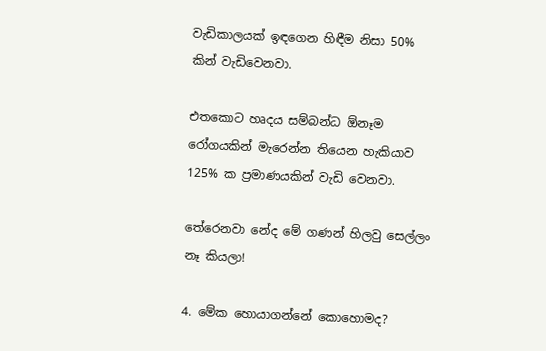වැඩිකාලයක් ඉඳගෙන හිඳීම නිසා 50% කින් වැඩිවෙනවා.

එතකොට හෘදය සම්බන්ධ ඕනෑම රෝගයකින් මැරෙන්න තියෙන හැකියාව 125% ක ප්‍රමාණයකින් වැඩි වෙනවා.

තේරෙනවා නේද මේ ගණන් හිලවු සෙල්ලං නෑ කියලා!

4. මේක හොයාගන්නේ කොහොමද?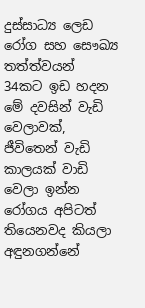දුස්සාධ්‍ය ලෙඩ රෝග සහ සෞඛ්‍ය තත්ත්වයන් 34කට ඉඩ හදන මේ දවසින් වැඩි වෙලාවක්, ජීවිතෙන් වැඩි කාලයක් වාඩි වෙලා ඉන්න රෝගය අපිටත් තියෙනවද කියලා අඳුනගන්නේ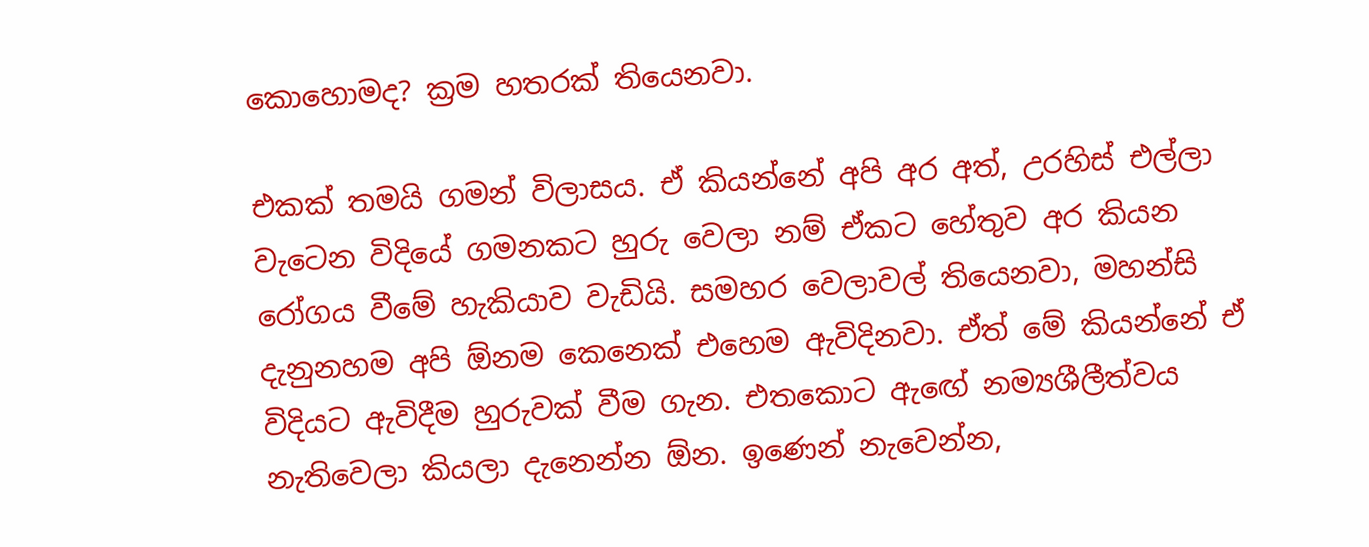කොහොමද? ක්‍රම හතරක් තියෙනවා.

එකක් තමයි ගමන් විලාසය. ඒ කියන්නේ අපි අර අත්, උරහිස් එල්ලා වැටෙන විදියේ ගමනකට හුරු වෙලා නම් ඒකට හේතුව අර කියන රෝගය වීමේ හැකියාව වැඩියි. සමහර වෙලාවල් තියෙනවා, මහන්සි දැනුනහම අපි ඕනම කෙනෙක් එහෙම ඇවිදිනවා. ඒත් මේ කියන්නේ ඒ විදියට ඇවිදීම හුරුවක් වීම ගැන. එතකොට ඇ‍ඟේ නම්‍යශීලීත්වය නැතිවෙලා කියලා දැනෙන්න ඕන. ඉණෙන් නැවෙන්න,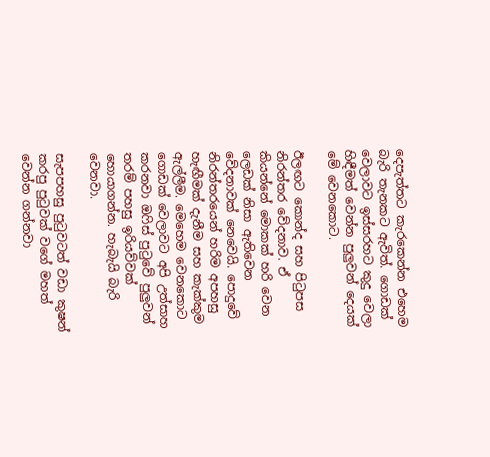දෙපැත්තට කැරකෙන්න එහෙම බැරි තැනකට ඇවිත්. ගොඩක් වෙලාවට ඉස්සරහට කුදු වෙලා හිඳීමත් වෙන්න පුලුවන් දෙයක් මේ වෙනකොට.

ඊලඟට කොන්ද සහ පි‍ටුපස නිරන්තර වේදනාව. ඒ කියන්නේ මොකක් හරි වෙන ලෙඩක් නිසා ඇතිවෙන වේදනාවක් නෙවෙයි. පොදුවේ නිරන්තරයෙන් හරිම අපහසු හැඟීමක් දැනීම සහ කැක්කුම ඇල්ලීම. මෙහෙම වෙනකොට ගොඩක් වෙලාවට අපි උත්සාහ කරනවා ඔ‍ෆිස් පු‍ටුවේ පුලුවන් තරම් පහසු ඉරියව්වක් හොයාගන්න. හැබැයි බැරි වෙනවා.

සැපපහසු පු‍ටුවටත් වඩා කුෂන් කරපු පු‍ටුවක් වගේ මහත් වෙන්න ගන්නවා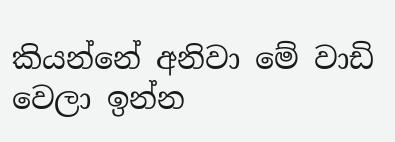කියන්නේ අනිවා මේ වාඩි වෙලා ඉන්න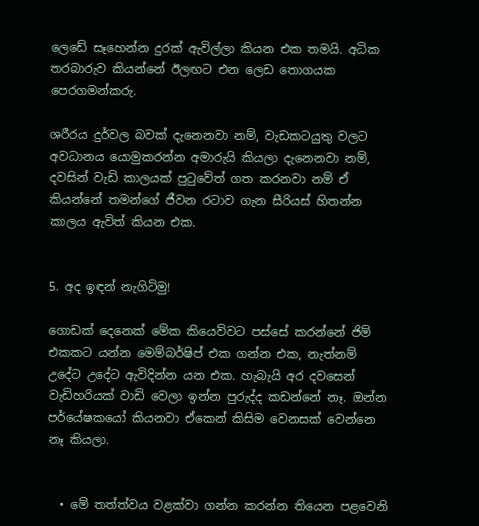ලෙඩේ සෑහෙන්න දුරක් ඇවිල්ලා කියන එක තමයි. අධික තරබාරුව කියන්නේ ඊලඟට එන ලෙඩ තොගයක පෙරගමන්කරු.

ශරීරය දුර්වල බවක් දැනෙනවා නම්, වැඩකටයුතු වලට අවධානය යොමුකරන්න අමාරුයි කියලා දැනෙනවා නම්, දවසින් වැඩි කාලයක් පු‍ටුවේත් ගත කරනවා නම් ඒ කියන්නේ තමන්ගේ ජීවන රටාව ගැන සීරියස් හිතන්න කාලය ඇවිත් කියන එක.


5. අද ඉඳන් නැගිටිමු!

ගොඩක් දෙනෙක් මේක කියෙව්වට පස්සේ කරන්නේ ජිම් එකකට යන්න මෙම්බර්ෂිප් එක ගන්න එක, නැත්නම් උදේට උදේට ඇවිදින්න යන එක. හැබැයි අර දවසෙන් වැඩිහරියක් වාඩි වෙලා ඉන්න පුරුද්ද කඩන්නේ නෑ. ඔන්න පර්යේෂකයෝ කියනවා ඒකෙන් කිසිම වෙනසක් වෙන්නෙ නෑ කියලා.


  • මේ තත්ත්වය වළක්වා ගන්න කරන්න තියෙන පළවෙනි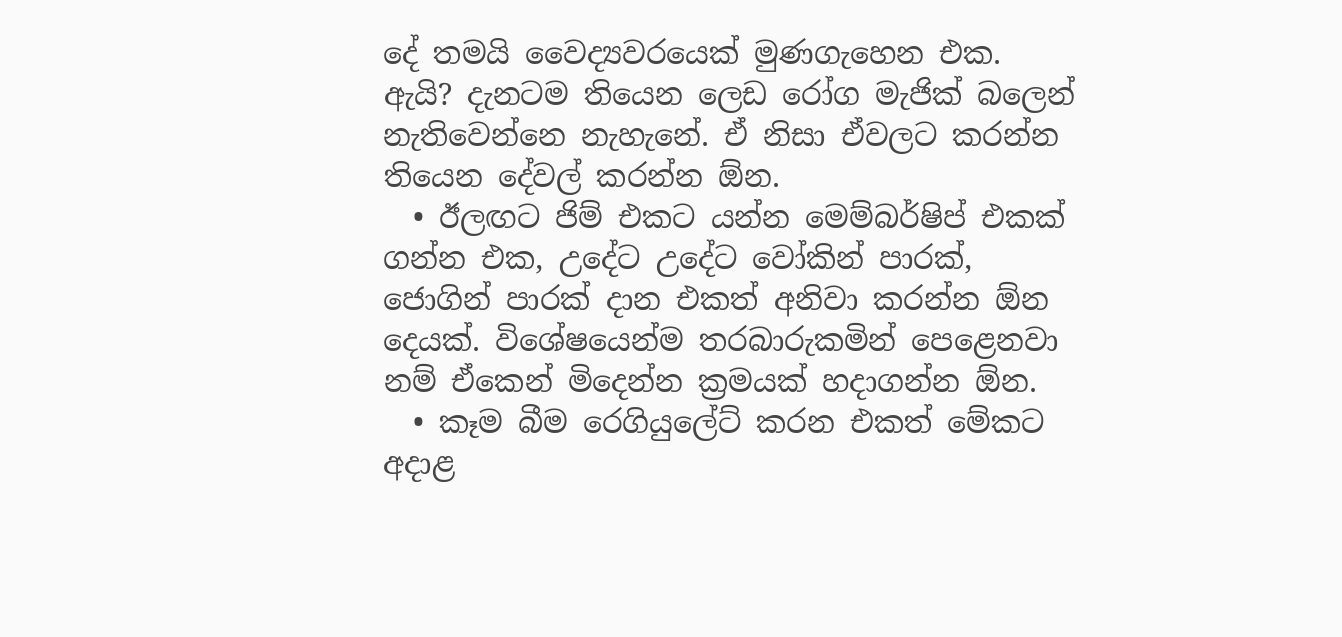දේ තමයි වෛද්‍යවරයෙක් මුණගැහෙන එක. ඇයි? දැනටම තියෙන ලෙඩ රෝග මැජික් බලෙන් නැතිවෙන්නෙ නැහැනේ. ඒ නිසා ඒවලට කරන්න තියෙන දේවල් කරන්න ඕන.
  • ඊලඟට ජිම් එකට යන්න මෙම්බර්ෂිප් එකක් ගන්න එක, උදේට උදේට වෝකින් පාරක්, ජොගින් පාරක් දාන එකත් අනිවා කරන්න ඕන දෙයක්. විශේෂයෙන්ම තරබාරුකමින් පෙළෙනවා නම් ඒකෙන් මිදෙන්න ක්‍රමයක් හදාගන්න ඕන.
  • කෑම බීම රෙගියුලේට් කරන එකත් මේකට අදාළ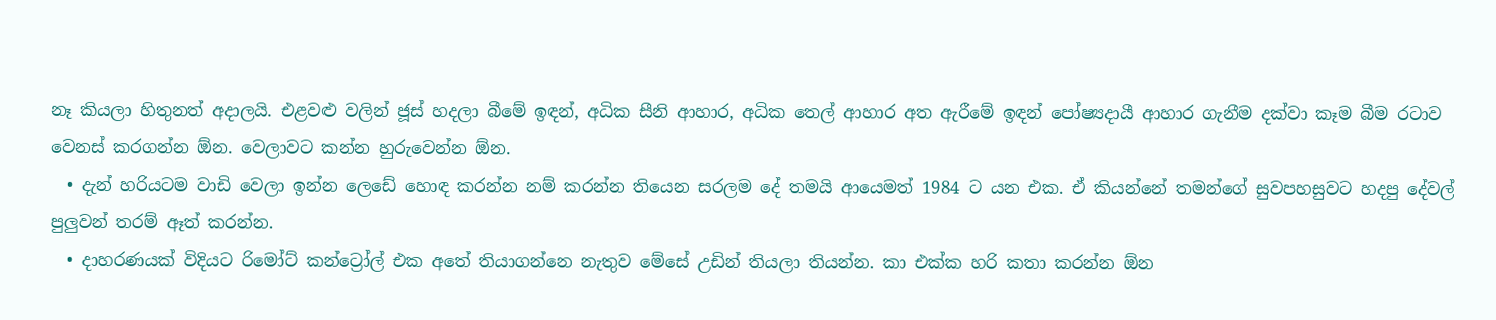නෑ කියලා හිතුනත් අදාලයි. එළවළු වලින් ජූස් හදලා බීමේ ඉඳන්, අධික සීනි ආහාර, අධික තෙල් ආහාර අත ඇරීමේ ඉඳන් පෝෂ්‍යදායී ආහාර ගැනීම දක්වා කෑම බීම රටාව වෙනස් කරගන්න ඕන. වෙලාවට කන්න හුරුවෙන්න ඕන.
  • දැන් හරියටම වාඩි වෙලා ඉන්න ලෙඩේ හොඳ කරන්න නම් කරන්න තියෙන සරලම දේ තමයි ආයෙමත් 1984 ට යන එක. ඒ කියන්නේ තමන්ගේ සුවපහසුවට හදපු දේවල් පුලුවන් තරම් ඈත් කරන්න.
  • දාහරණයක් විදියට රිමෝට් කන්ට්‍රෝල් එක අතේ තියාගන්නෙ නැතුව මේසේ උඩින් තියලා තියන්න. කා එක්ක හරි කතා කරන්න ඕන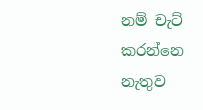නම් චැට් කරන්නෙ නැතුව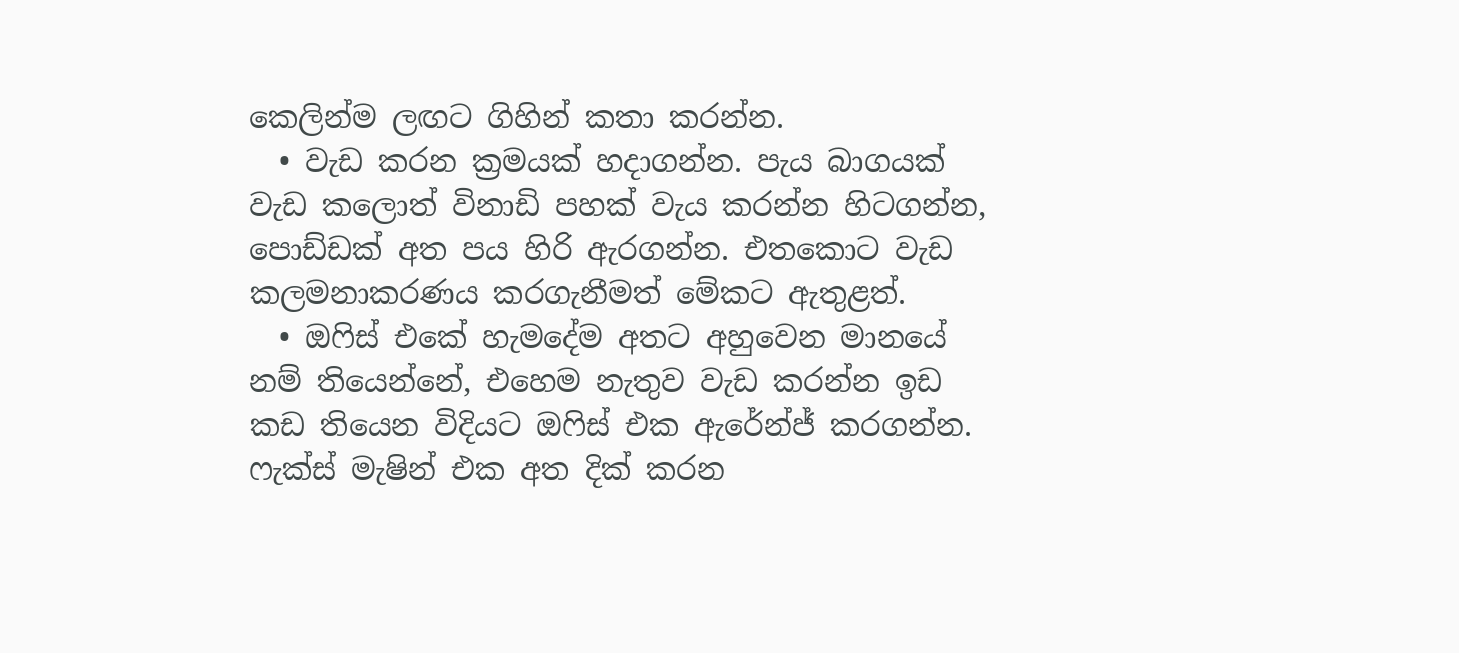කෙලින්ම ලඟට ගිහින් කතා කරන්න.
  • වැඩ කරන ක්‍රමයක් හදාගන්න. පැය බාගයක් වැඩ කලොත් විනාඩි පහක් වැය කරන්න හිටගන්න, පොඩ්ඩක් අත පය හිරි ඇරගන්න. එතකොට වැඩ කලමනාකරණය කරගැනීමත් මේකට ඇතුළත්.
  • ඔ‍ෆිස් එකේ හැමදේම අතට අහුවෙන මානයේ නම් තියෙන්නේ, එහෙම නැතුව වැඩ කරන්න ඉඩ කඩ තියෙන විදියට ඔ‍ෆිස් එක ඇරේන්ජ් කරගන්න. ෆැක්ස් මැෂින් එක අත දික් කරන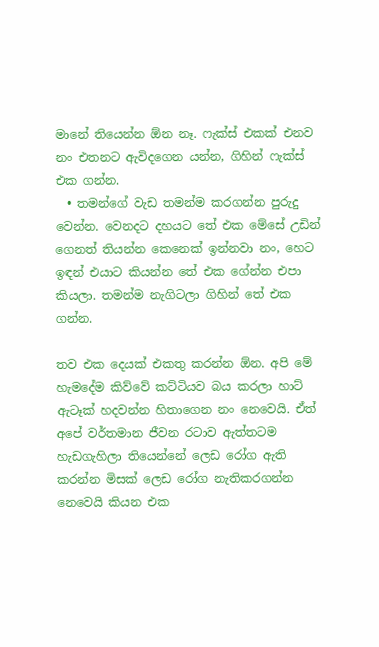මානේ තියෙන්න ඕන නෑ. ෆැක්ස් එකක් එනව නං එතනට ඇවිදගෙන යන්න, ගිහින් ෆැක්ස් එක ගන්න.
  • තමන්ගේ වැඩ තමන්ම කරගන්න පුරුදු වෙන්න. වෙනදට දහයට තේ එක මේසේ උඩින් ගෙනත් තියන්න කෙනෙක් ඉන්නවා නං, හෙට ඉඳන් එයාට කියන්න තේ එක ගේන්න එපා කියලා. තමන්ම නැගිටලා ගිහින් තේ එක ගන්න.

තව එක දෙයක් එකතු කරන්න ඕන. අපි මේ හැමදේම කිව්වේ කට්ටියව බය කරලා හාට් ඇටෑක් හදවන්න හිතාගෙන නං නෙවෙයි. ඒත් අපේ වර්තමාන ජීවන රටාව ඇත්තටම හැඩගැහිලා තියෙන්නේ ලෙඩ රෝග ඇති කරන්න මිසක් ලෙඩ රෝග නැතිකරගන්න නෙවෙයි කියන එක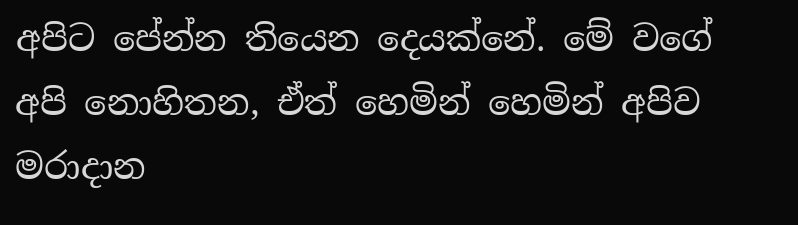අපිට පේන්න තියෙන දෙයක්නේ. මේ වගේ අපි නොහිතන, ඒත් හෙමින් හෙමින් අපිව මරාදාන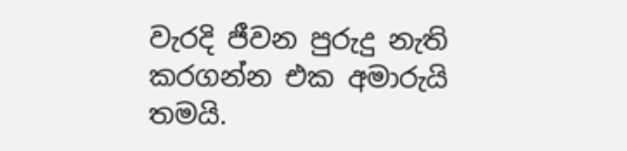වැරදි ජීවන පුරුදු නැති කරගන්න එක අමාරුයි තමයි.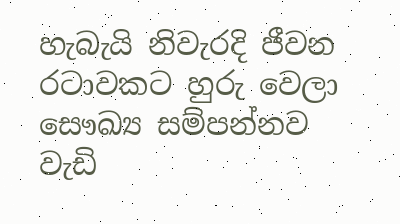හැබැයි නිවැරදි ජීවන රටාවකට හුරු වෙලා සෞඛ්‍ය සම්පන්නව වැඩි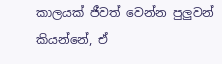කාලයක් ජීවත් වෙන්න පුලුවන් කියන්නේ, ඒ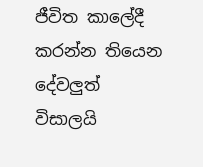ජීවිත කාලේදී කරන්න තියෙන දේවලුත් විසාලයි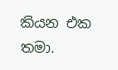කියන එක තමා.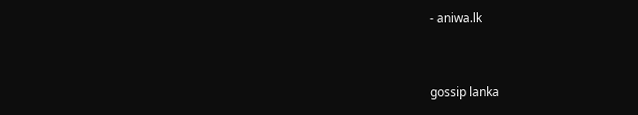- aniwa.lk



gossip lanka